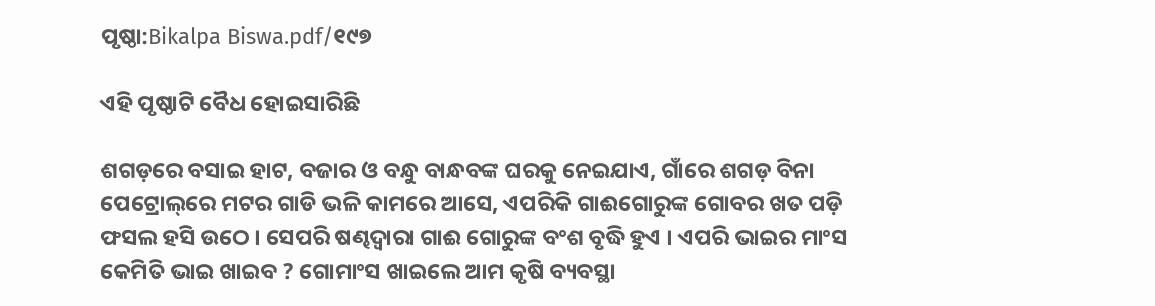ପୃଷ୍ଠା:Bikalpa Biswa.pdf/୧୯୭

ଏହି ପୃଷ୍ଠାଟି ବୈଧ ହୋଇସାରିଛି

ଶଗଡ଼ରେ ବସାଇ ହାଟ, ବଜାର ଓ ବନ୍ଧୁ ବାନ୍ଧବଙ୍କ ଘରକୁ ନେଇଯାଏ, ଗାଁରେ ଶଗଡ଼ ବିନା ପେଟ୍ରୋଲ୍‌ରେ ମଟର ଗାଡି ଭଳି କାମରେ ଆସେ, ଏପରିକି ଗାଈଗୋରୁଙ୍କ ଗୋବର ଖତ ପଡ଼ି ଫସଲ ହସି ଉଠେ । ସେପରି ଷଣ୍ଢଦ୍ୱାରା ଗାଈ ଗୋରୁଙ୍କ ବଂଶ ବୃଦ୍ଧି ହୁଏ । ଏପରି ଭାଇର ମାଂସ କେମିତି ଭାଇ ଖାଇବ ? ଗୋମାଂସ ଖାଇଲେ ଆମ କୃଷି ବ୍ୟବସ୍ଥା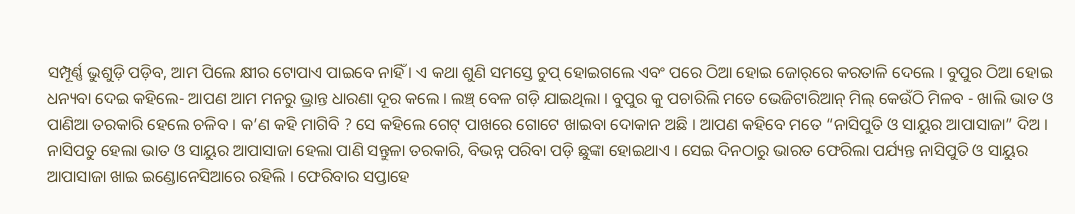ସମ୍ପୂର୍ଣ୍ଣ ଭୁଶୁଡ଼ି ପଡ଼ିବ, ଆମ ପିଲେ କ୍ଷୀର ଟୋପାଏ ପାଇବେ ନାହିଁ । ଏ କଥା ଶୁଣି ସମସ୍ତେ ଚୁପ୍ ହୋଇଗଲେ ଏବଂ ପରେ ଠିଆ ହୋଇ ଜୋର୍‌ରେ କରତାଳି ଦେଲେ । ବୁପୁର ଠିଆ ହୋଇ ଧନ୍ୟବା ଦେଇ କହିଲେ- ଆପଣ ଆମ ମନରୁ ଭ୍ରାନ୍ତ ଧାରଣା ଦୂର କଲେ । ଲଞ୍ଚ୍ ବେଳ ଗଡ଼ି ଯାଇଥିଲା । ବୁପୁର କୁ ପଚାରିଲି ମତେ ଭେଜିଟାରିଆନ୍ ମିଲ୍ କେଉଁଠି ମିଳବ - ଖାଲି ଭାତ ଓ ପାଣିଆ ତରକାରି ହେଲେ ଚଳିବ । କ’ଣ କହି ମାଗିବି ? ସେ କହିଲେ ଗେଟ୍ ପାଖରେ ଗୋଟେ ଖାଇବା ଦୋକାନ ଅଛି । ଆପଣ କହିବେ ମତେ “ନାସିପୁତି ଓ ସାୟୁର ଆପାସାଜା” ଦିଅ । ନାସିପତୁ ହେଲା ଭାତ ଓ ସାୟୁର ଆପାସାଜା ହେଲା ପାଣି ସନ୍ତୁଳା ତରକାରି, ବିଭନ୍ନ ପରିବା ପଡ଼ି ଛୁଙ୍କା ହୋଇଥାଏ । ସେଇ ଦିନଠାରୁ ଭାରତ ଫେରିଲା ପର୍ଯ୍ୟନ୍ତ ନାସିପୁତି ଓ ସାୟୁର ଆପାସାଜା ଖାଇ ଇଣ୍ଡୋନେସିଆରେ ରହିଲି । ଫେରିବାର ସପ୍ତାହେ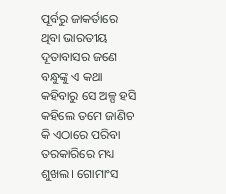ପୂର୍ବରୁ ଜାକର୍ତାରେ ଥିବା ଭାରତୀୟ ଦୂତାବାସର ଜଣେ ବନ୍ଧୁଙ୍କୁ ଏ କଥା କହିବାରୁ ସେ ଅଳ୍ପ ହସି କହିଲେ ତମେ ଜାଣିଚ କି ଏଠାରେ ପରିବା ତରକାରିରେ ମଧ୍ୟ ଶୁଖଲ। ଗୋମାଂସ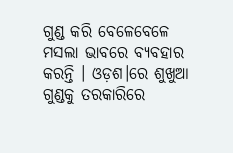ଗୁଣ୍ଡ କରି ବେଳେବେଳେ ମସଲା ଭାବରେ ବ୍ୟବହାର କରନ୍ତି । ଓଡ଼ଶ।ରେ ଶୁଖୁଆ ଗୁଣ୍ଡକୁ ତରକାରିରେ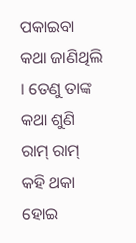ପକାଇବା କଥା ଜାଣିଥିଲି । ତେଣୁ ତାଙ୍କ କଥା ଶୁଣି ରାମ୍ ରାମ୍ କହି ଥକା ହୋଇ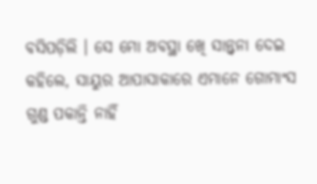ବସିପଡ଼ିଲି । ସେ ମୋ ଅବସ୍ଥା ଖେି ସାନ୍ତ୍ୱନା ଦେଇ କହିଲେ, ସାୟୁର ଆପାସାକାରେ ଏମାନେ ଗୋମାଂସ ଗୁଣ୍ଡ ପକାନ୍ତି ନାହିଁ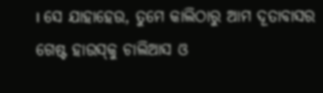। ସେ ଯାହାହେଉ, ତୁମେ କାଲିଠାରୁ ଆମ ଦୂତାବାସର ଗେଷ୍ଟ ହାଉସ୍‌କୁ ଚାଲିଆସ ଓ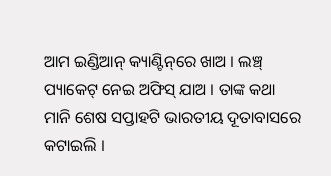ଆମ ଇଣ୍ଡିଆନ୍ କ୍ୟାଣ୍ଟିନ୍‌ରେ ଖାଅ । ଲଞ୍ଚ୍ ପ୍ୟାକେଟ୍ ନେଇ ଅଫିସ୍ ଯାଅ । ତାଙ୍କ କଥା ମାନି ଶେଷ ସପ୍ତାହଟି ଭାରତୀୟ ଦୂତାବାସରେ କଟାଇଲି ।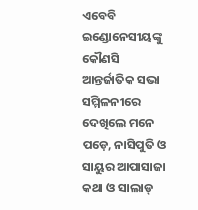ଏବେବି ଇଣ୍ଡୋନେସୀୟଙ୍କୁ କୌଣସି ଆନ୍ତର୍ଜାତିକ ସଭା ସମ୍ମିଳନୀରେ ଦେଖିଲେ ମନେ ପଡ଼େ, ନାସିପୁତି ଓ ସାୟୁର ଆପାସାଜା କଥା ଓ ସାଲାଡ୍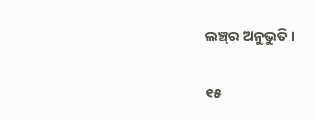ଲଞ୍ଚ୍‌ର ଅନୁଭୁତି ।

୧୫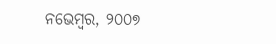ନଭେମ୍ବର, ୨୦୦୭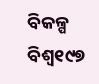ବିକଳ୍ପ ବିଶ୍ୱ୧୯୭